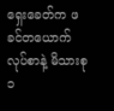ရှေးခေတ်က ဖခင်တယောက်လုပ်စာနဲ့ မိသားစု ၁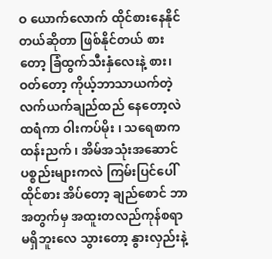ဝ ယောက်လောက် ထိုင်စားနေနိုင်တယ်ဆိုတာ ဖြစ်နိုင်တယ် စားတော့ ခြံထွက်သီးနှံလေးနဲ့ စား၊ ဝတ်တော့ ကိုယ့်ဘာသာယက်တဲ့ လက်ယက်ချည်ထည် နေတော့လဲ ထရံကာ ဝါးကပ်မိုး ၊ သရေစာက ထန်းညက် ၊ အိမ်အသုံးအဆောင်ပစ္စည်းများကလဲ ကြမ်းပြင်ပေါ်ထိုင်စား အိပ်တော့ ချည်စောင် ဘာအတွက်မှ အထူးတလည်ကုန်စရာမရှိဘူးလေ သွားတော့ နွားလှည်းနဲ့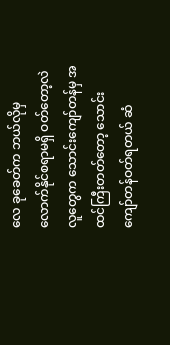လေ ခုခေတ်က ဘယ်လိုမှလောက်နိုင်စရာမရှိ ဝတ်တော့လဲ လူတွေက သောင်းကျော်တန်မှ အထင်ကြီးတတ်တော့ သောင်းကျော်တန်ဝတ်ရတယ် ဆံ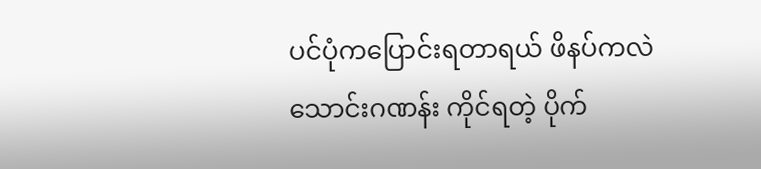ပင်ပုံကပြောင်းရတာရယ် ဖိနပ်ကလဲ သောင်းဂဏန်း ကိုင်ရတဲ့ ပိုက်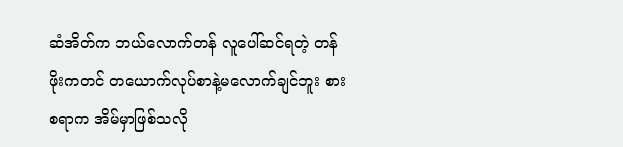ဆံအိတ်က ဘယ်လောက်တန် လူပေါ်ဆင်ရတဲ့ တန်ဖိုးကတင် တယောက်လုပ်စာနဲ့မလောက်ချင်ဘူး စားစရာက အိမ်မှာဖြစ်သလို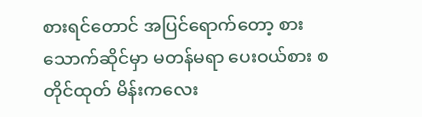စားရင်တောင် အပြင်ရောက်တော့ စားသောက်ဆိုင်မှာ မတန်မရာ ပေးဝယ်စား စတိုင်ထုတ် မိန်းကလေး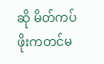ဆို မိတ်ကပ်ဖိုးကတင်မ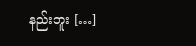နည်းဘူး […]